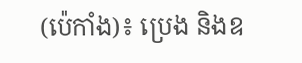(ប៉េកាំង)៖ ប្រេង និងឧ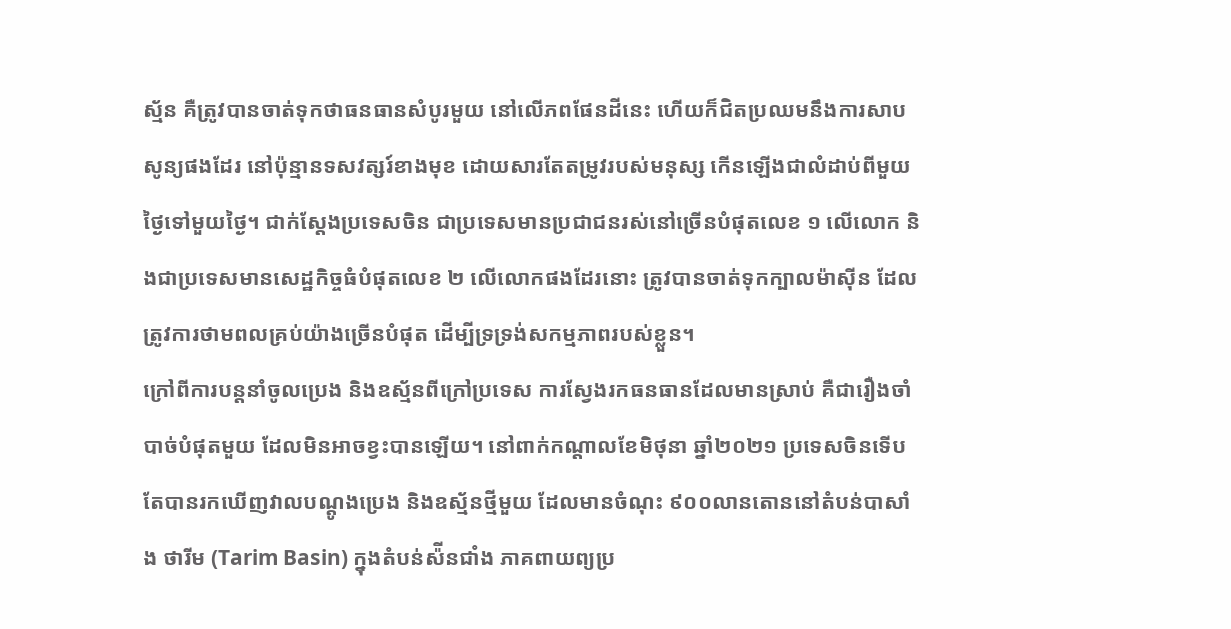ស្ម័ន គឺត្រូវបានចាត់ទុកថាធនធានសំបូរមួយ នៅលើភពផែនដីនេះ ហើយក៏ជិតប្រឈមនឹងការសាបសូន្យផងដែរ នៅប៉ុន្មានទសវត្សរ៍ខាងមុខ ដោយសារតែតម្រូវរបស់មនុស្ស កើនឡើងជាលំដាប់ពីមួយថ្ងៃទៅមួយថ្ងៃ។ ជាក់ស្តែងប្រទេសចិន ជាប្រទេសមានប្រជាជនរស់នៅច្រើនបំផុតលេខ ១ លើលោក និងជាប្រទេសមានសេដ្ឋកិច្ចធំបំផុតលេខ ២ លើលោកផងដែរនោះ ត្រូវបានចាត់ទុកក្បាលម៉ាស៊ីន ដែលត្រូវការថាមពលគ្រប់យ៉ាងច្រើនបំផុត ដើម្បីទ្រទ្រង់សកម្មភាពរបស់ខ្លួន។
ក្រៅពីការបន្តនាំចូលប្រេង និងឧស្ម័នពីក្រៅប្រទេស ការស្វែងរកធនធានដែលមានស្រាប់ គឺជារឿងចាំបាច់បំផុតមួយ ដែលមិនអាចខ្វះបានឡើយ។ នៅពាក់កណ្តាលខែមិថុនា ឆ្នាំ២០២១ ប្រទេសចិនទើបតែបានរកឃើញវាលបណ្តូងប្រេង និងឧស្ម័នថ្មីមួយ ដែលមានចំណុះ ៩០០លានតោននៅតំបន់បាសាំង ថារីម (Tarim Basin) ក្នុងតំបន់ស៉ីនជាំង ភាគពាយព្យប្រ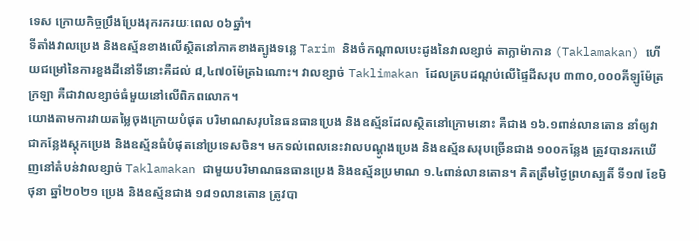ទេស ក្រោយកិច្ចប្រឹងប្រែងរុករករយៈពេល ០៦ឆ្នាំ។
ទីតាំងវាលប្រេង និងឧស្ម័នខាងលើស្ថិតនៅភាគខាងត្បូងទន្លេ Tarim និងចំកណ្តាលបេះដូងនៃវាលខ្សាច់ តាក្លាម៉ាកាន (Taklamakan) ហើយជម្រៅនៃការខួងដីនៅទីនោះគឺដល់ ៨,៤៧០ម៉ែត្រឯណោះ។ វាលខ្សាច់ Taklimakan ដែលគ្របដណ្តប់លើផ្ទៃដីសរុប ៣៣០,០០០គីឡូម៉ែត្រក្រឡា គឺជាវាលខ្សាច់ធំមួយនៅលើពិភពលោក។
យោងតាមការវាយតម្លៃចុងក្រោយបំផុត បរិមាណសរុបនៃធនធានប្រេង និងឧស្ម័នដែលស្ថិតនៅក្រោមនោះ គឺជាង ១៦.១ពាន់លានតោន នាំឲ្យវាជាកន្លែងស្តុកប្រេង និងឧស្ម័នធំបំផុតនៅប្រទេសចិន។ មកទល់ពេលនេះវាលបណ្តូងប្រេង និងឧស្ម័នសរុបច្រើនជាង ១០០កន្លែង ត្រូវបានរកឃើញនៅតំបន់វាលខ្សាច់ Taklamakan ជាមួយបរិមាណធនធានប្រេង និងឧស្ម័នប្រមាណ ១.៤ពាន់លានតោន។ គិតត្រឹមថ្ងៃព្រហស្បតិ៍ ទី១៧ ខែមិថុនា ឆ្នាំ២០២១ ប្រេង និងឧស្ម័នជាង ១៨១លានតោន ត្រូវបា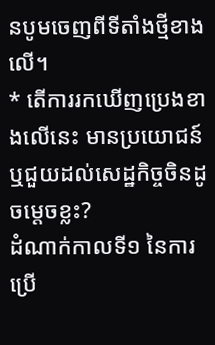នបូមចេញពីទីតាំងថ្មីខាងលើ។
* តើការរកឃើញប្រេងខាងលើនេះ មានប្រយោជន៍ ឬជួយដល់សេដ្ឋកិច្ចចិនដូចម្តេចខ្លះ?
ដំណាក់កាលទី១ នៃការប្រើ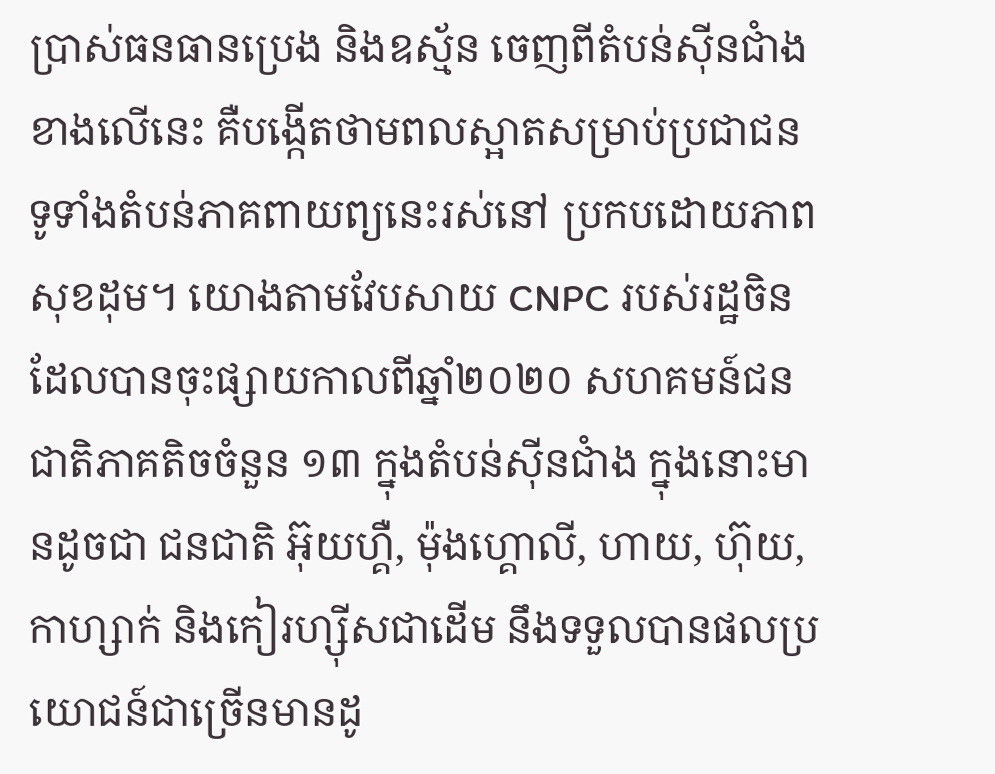ប្រាស់ធនធានប្រេង និងឧស្ម័ន ចេញពីតំបន់ស៊ីនជាំងខាងលើនេះ គឺបង្កើតថាមពលស្អាតសម្រាប់ប្រជាជន ទូទាំងតំបន់ភាគពាយព្យនេះរស់នៅ ប្រកបដោយភាពសុខដុម។ យោងតាមវែបសាយ CNPC របស់រដ្ឋចិន ដែលបានចុះផ្សាយកាលពីឆ្នាំ២០២០ សហគមន៍ជនជាតិភាគតិចចំនួន ១៣ ក្នុងតំបន់ស៊ីនជាំង ក្នុងនោះមានដូចជា ជនជាតិ អ៊ុយហ្គឺ, ម៉ុងហ្គោលី, ហាយ, ហ៊ុយ, កាហ្សាក់ និងកៀរហ្ស៊ីសជាដើម នឹងទទួលបានផលប្រយោជន៍ជាច្រើនមានដូ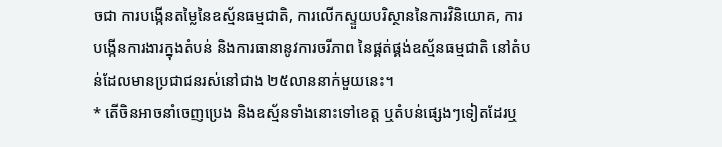ចជា ការបង្កើនតម្លៃនៃឧស្ម័នធម្មជាតិ, ការលើកស្ទួយបរិស្ថាននៃការវិនិយោគ, ការបង្កើនការងារក្នុងតំបន់ និងការធានានូវការចរីភាព នៃផ្គត់ផ្គង់ឧស្ម័នធម្មជាតិ នៅតំបន់ដែលមានប្រជាជនរស់នៅជាង ២៥លាននាក់មួយនេះ។
* តើចិនអាចនាំចេញប្រេង និងឧស្ម័នទាំងនោះទៅខេត្ត ឬតំបន់ផ្សេងៗទៀតដែរឬ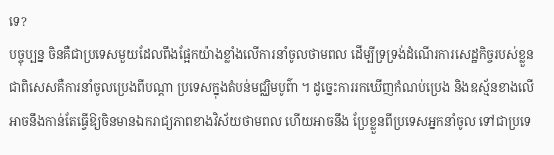ទេ?
បច្ចុប្បន្ន ចិនគឺជាប្រទេសមួយដែលពឹងផ្អែកយ៉ាងខ្លាំងលើការនាំចូលថាមពល ដើម្បីទ្រទ្រង់ដំណើរការសេដ្ឋកិច្ចរបស់ខ្លួន ជាពិសេសគឺការនាំចូលប្រេងពីបណ្ដា ប្រទេសក្នុងតំបន់មជ្ឈិមបូព៌ា ។ ដូច្នេះការរកឃើញកំណប់ប្រេង និងឧស្ម័នខាងលើអាចនឹងកាន់តែធ្វើឱ្យចិនមានឯករាជ្យភាពខាងវិស័យថាមពល ហើយអាចនឹង ប្រែខ្លួនពីប្រទេសអ្នកនាំចូល ទៅជាប្រទេ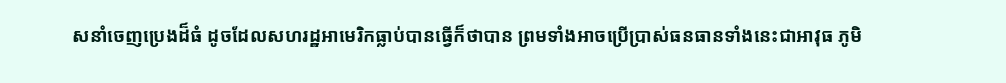សនាំចេញប្រេងដ៏ធំ ដូចដែលសហរដ្ឋអាមេរិកធ្លាប់បានធ្វើក៏ថាបាន ព្រមទាំងអាចប្រើប្រាស់ធនធានទាំងនេះជាអាវុធ ភូមិ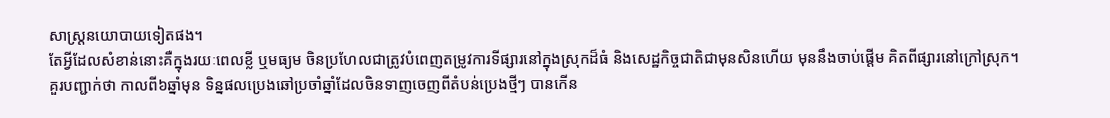សាស្ត្រនយោបាយទៀតផង។
តែអ្វីដែលសំខាន់នោះគឺក្នុងរយៈពេលខ្លី ឬមធ្យម ចិនប្រហែលជាត្រូវបំពេញតម្រូវការទីផ្សារនៅក្នុងស្រុកដ៏ធំ និងសេដ្ឋកិច្ចជាតិជាមុនសិនហើយ មុននឹងចាប់ផ្ដើម គិតពីផ្សារនៅក្រៅស្រុក។
គួរបញ្ជាក់ថា កាលពី៦ឆ្នាំមុន ទិន្នផលប្រេងឆៅប្រចាំឆ្នាំដែលចិនទាញចេញពីតំបន់ប្រេងថ្មីៗ បានកើន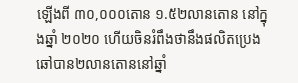ឡើងពី ៣០,០០០តោន ១.៥២លានតោន នៅក្នុងឆ្នាំ ២០២០ ហើយចិនរំពឹងថានឹងផលិតប្រេងឆៅបាន២លានតោននៅឆ្នាំ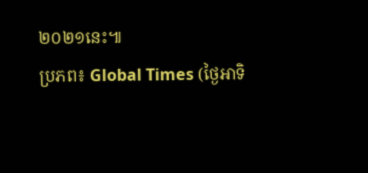២០២១នេះ៕
ប្រភព៖ Global Times (ថ្ងៃអាទិ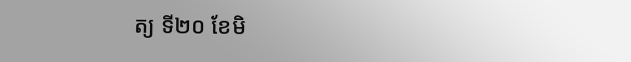ត្យ ទី២០ ខែមិ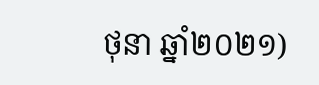ថុនា ឆ្នាំ២០២១)